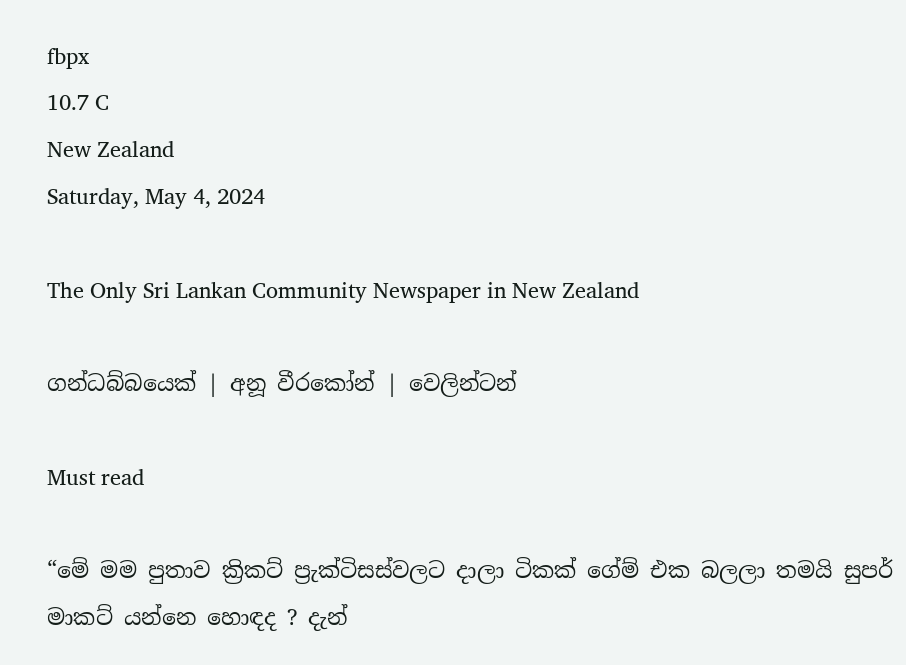fbpx
10.7 C
New Zealand
Saturday, May 4, 2024

The Only Sri Lankan Community Newspaper in New Zealand

ගන්ධබ්බයෙක් | අනූ වීරකෝන් | වෙලින්ටන්

Must read

“මේ මම පුතාව ක්‍රිකට් ප්‍රැක්ටිසස්වලට දාලා ටිකක් ගේම් එක බලලා තමයි සුපර් මාකට් යන්නෙ හොඳද ? දැන්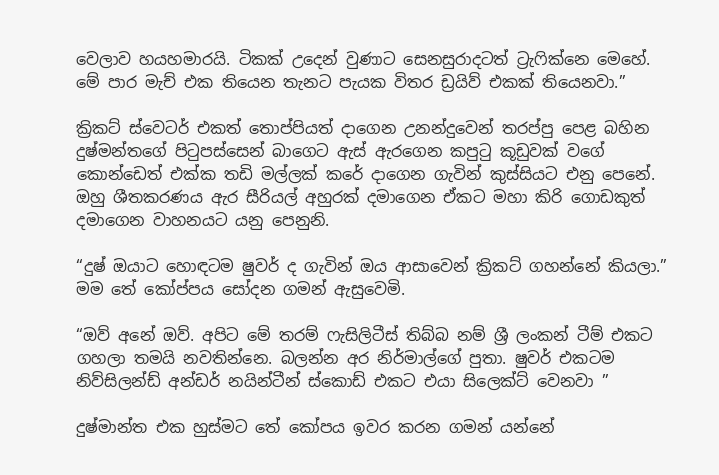වෙලාව හයහමාරයි. ටිකක් උදෙන් වුණාට සෙනසුරාදටත් ට්‍රැෆික්නෙ මෙහේ. මේ පාර මැච් එක තියෙන තැනට පැයක විතර ඩ්‍රයිව් එකක් තියෙනවා.”

ක්‍රිකට් ස්වෙටර් එකත් තොප්පියත් දාගෙන උනන්දුවෙන් තරප්පු පෙළ බහින දුෂ්මන්තගේ පිටුපස්සෙන් බාගෙට ඇස් ඇරගෙන කපුටු කූඩුවක් වගේ කොන්ඩෙත් එක්ක තඩි මල්ලක් කරේ දාගෙන ගැවින් කුස්සියට එනු පෙනේ. ඔහු ශීතකරණය ඇර සීරියල් අහුරක් දමාගෙන ඒකට මහා කිරි ගොඩකුත් දමාගෙන වාහනයට යනු පෙනුනි.

“දුෂ් ඔයාට හොඳටම ෂුවර් ද ගැවින් ඔය ආසාවෙන් ක්‍රිකට් ගහන්නේ කියලා.” මම තේ කෝප්පය සෝදන ගමන් ඇසුවෙමි.

“ඔව් අනේ ඔව්. අපිට මේ තරම් ෆැසිලිටීස් තිබ්බ නම් ශ්‍රී ලංකන් ටීම් එකට ගහලා තමයි නවතින්නෙ. බලන්න අර නිර්මාල්ගේ පුතා. ෂුවර් එකටම නිව්සිලන්ඩ් අන්ඩර් නයින්ටීන් ස්කොඩ් එකට එයා සිලෙක්ට් වෙනවා ”

දුෂ්මාන්ත එක හුස්මට තේ කෝපය ඉවර කරන ගමන් යන්නේ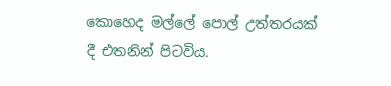කොහෙද මල්ලේ පොල් උත්තරයක් දී එතනින් පිටවිය.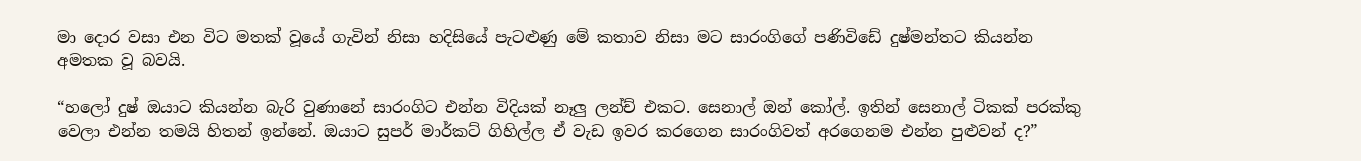මා දොර වසා එන විට මතක් වූයේ ගැවින් නිසා හදිසියේ පැටළුණු මේ කතාව නිසා මට සාරංගිගේ පණිවිඩේ දුෂ්මන්තට කියන්න අමතක වූ බවයි.

“හලෝ දුෂ් ඔයාට කියන්න බැරි වුණානේ සාරංගිට එන්න විදියක් නෑලු ලන්ච් එකට. සෙනාල් ඔන් කෝල්. ඉතින් සෙනාල් ටිකක් පරක්කු වෙලා එන්න තමයි හිතන් ඉන්නේ. ඔයාට සුපර් මාර්කට් ගිහිල්ල ඒ වැඩ ඉවර කරගෙන සාරංගිවත් අරගෙනම එන්න පුළුවන් ද?”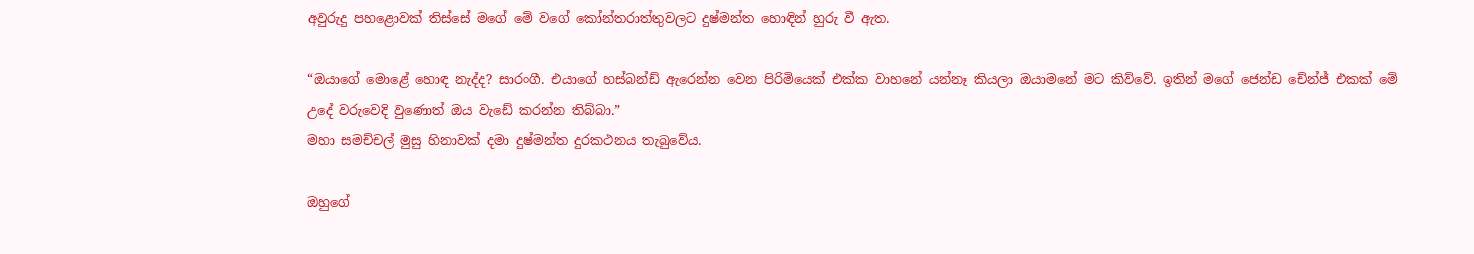අවුරුදු පහළොවක් තිස්සේ මගේ මේ වගේ කෝන්තරාත්තුවලට දුෂ්මන්ත හොඳින් හුරු වී ඇත.

“ඔයාගේ මොළේ හොඳ නැද්ද? සාරංගී. එයාගේ හස්බන්ඩ් ඇරෙන්න වෙන පිරිමියෙක් එක්ක වාහනේ යන්නෑ කියලා ඔයාමනේ මට කිව්වේ. ඉතින් මගේ ජෙන්ඩ චේන්ජ් එකක් මේ උදේ වරුවෙදි වුණොත් ඔය වැඩේ කරන්න තිබ්බා.”
මහා සමච්චල් මුසු හිනාවක් දමා දුෂ්මන්ත දුරකථනය තැබුවේය.

ඔහුගේ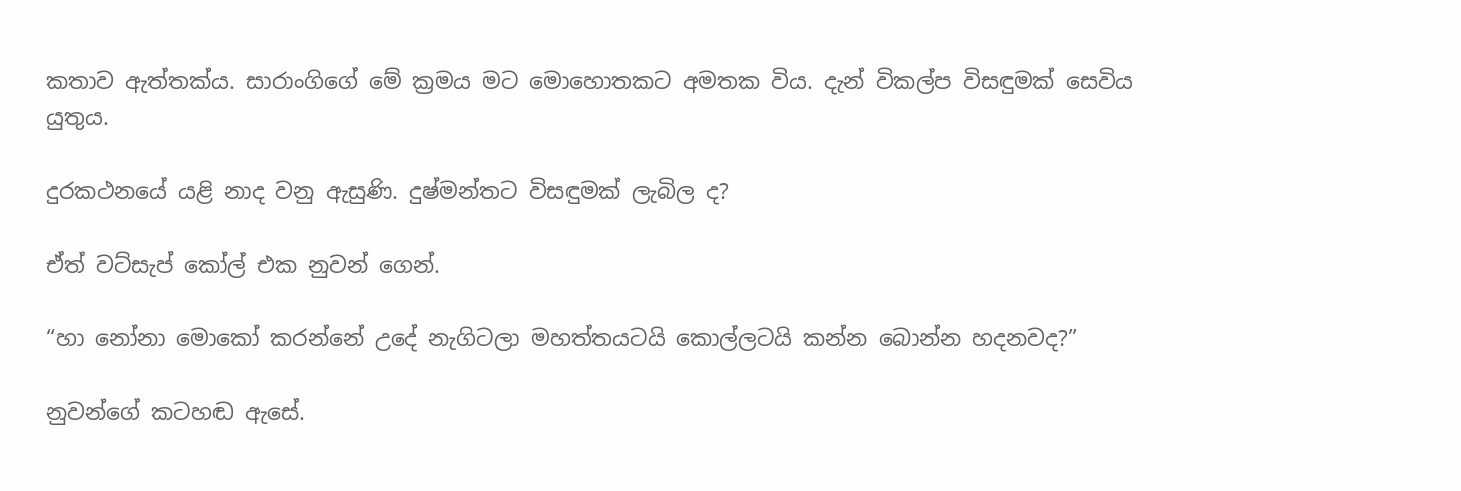කතාව ඇත්තක්ය. සාරාංගිගේ මේ ක්‍රමය මට මොහොතකට අමතක විය. දැන් විකල්ප විසඳුමක් සෙවිය යුතුය.

දුරකථනයේ යළි නාද වනු ඇසුණි. දුෂ්මන්තට විසඳුමක් ලැබිල ද?

ඒත් වට්සැප් කෝල් එක නුවන් ගෙන්.

“හා නෝනා මොකෝ කරන්නේ උදේ නැගිටලා මහත්තයටයි කොල්ලටයි කන්න බොන්න හදනවද?”

නුවන්ගේ කටහඬ ඇසේ.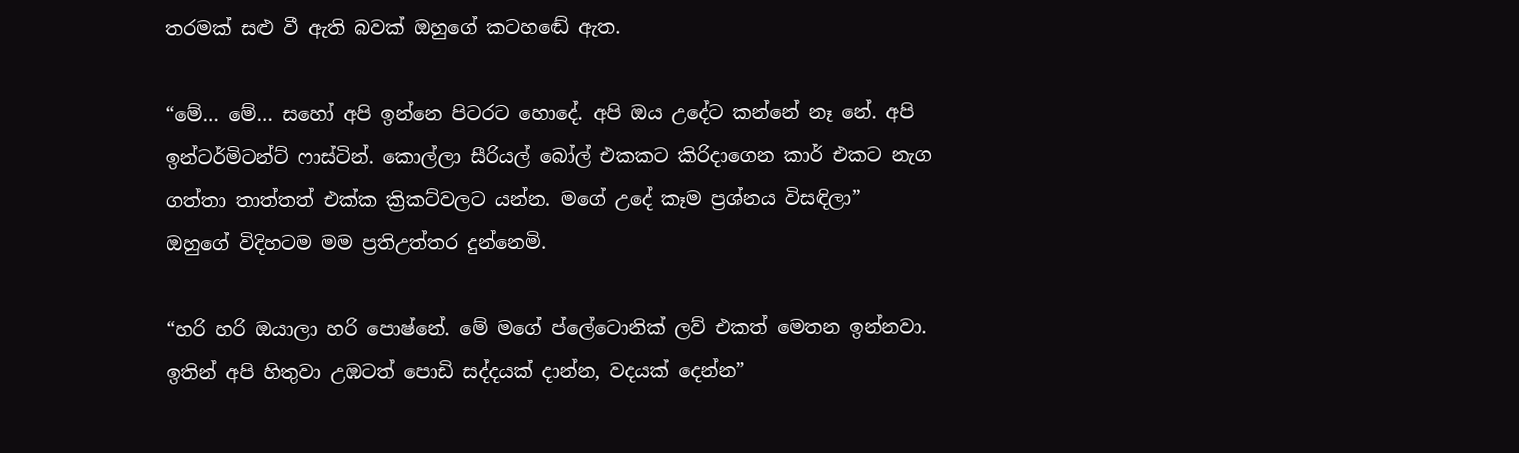තරමක් සළු වී ඇති බවක් ඔහුගේ කටහඬේ ඇත.

“මේ… මේ… සහෝ අපි ඉන්නෙ පිටරට හොදේ. අපි ඔය උදේට කන්නේ නෑ නේ. අපි ඉන්ටර්මිටන්ට් ෆාස්ටින්. කොල්ලා සීරියල් බෝල් එකකට කිරිදාගෙන කාර් එකට නැග ගත්තා තාත්තත් එක්ක ක්‍රිකට්වලට යන්න. මගේ උදේ කෑම ප්‍රශ්නය විසඳිලා”
ඔහුගේ විදිහටම මම ප්‍රතිඋත්තර දුන්නෙමි.

“හරි හරි ඔයාලා හරි පොෂ්නේ. මේ මගේ ප්ලේටොනික් ලව් එකත් මෙතන ඉන්නවා. ඉතින් අපි හිතුවා උඹටත් පොඩි සද්දයක් දාන්න, වදයක් දෙන්න”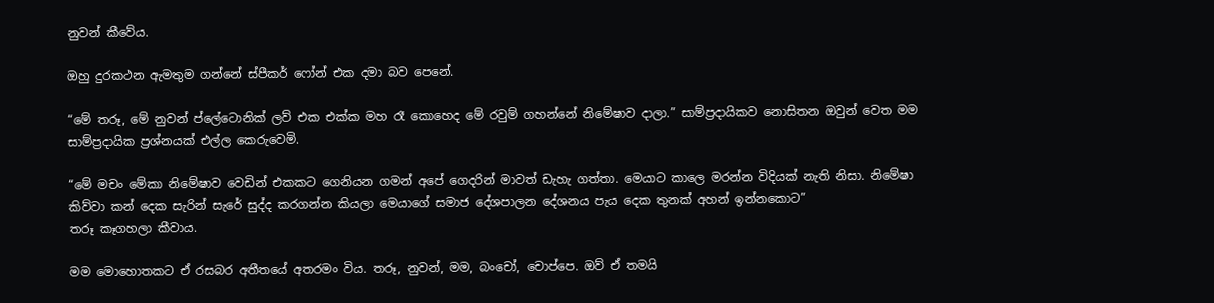නුවන් කීවේය.

ඔහු දුරකථන ඇමතුම ගන්නේ ස්පීකර් ෆෝන් එක දමා බව පෙනේ.

“මේ තරූ, මේ නුවන් ප්ලේටොනික් ලව් එක එක්ක මහ රෑ කොහෙද මේ රවුම් ගහන්නේ නිමේෂාව දාලා.” සාම්ප්‍රදායිකව නොසිතන ඔවුන් වෙත මම සාම්ප්‍රදායික ප්‍රශ්නයක් එල්ල කෙරුවෙමි.

“මේ මචං මේකා නිමේෂාව වෙඩින් එකකට ගෙනියන ගමන් අපේ ගෙදරින් මාවත් ඩැහැ ගත්තා. මෙයාට කාලෙ මරන්න විදියක් නැති නිසා. නිමේෂා කිව්වා කන් දෙක සැරින් සැරේ සුද්ද කරගන්න කියලා මෙයාගේ සමාජ දේශපාලන දේශනය පැය දෙක තුනක් අහන් ඉන්නකොට”
තරූ කෑගහලා කීවාය.

මම මොහොතකට ඒ රසබර අතීතයේ අතරමං විය. තරූ, නුවන්, මම, බංචෝ, චොප්පෙ. ඔව් ඒ තමයි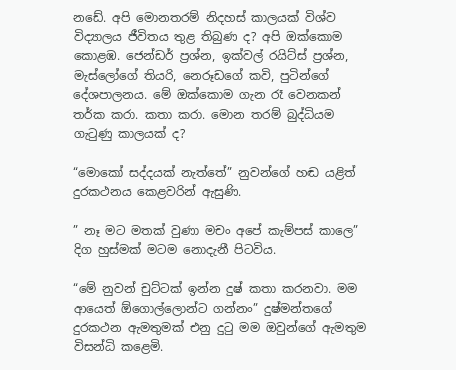නඩේ. අපි මොනතරම් නිදහස් කාලයක් විශ්ව විද්‍යාලය ජීවිතය තුළ තිබුණ ද? අපි ඔක්කොම කොළඹ. ජෙන්ඩර් ප්‍රශ්න, ඉක්වල් රයිට්ස් ප්‍රශ්න, මැස්ලෝගේ තියරි, නෙරූඩගේ කවි, පුටින්ගේ දේශපාලනය. මේ ඔක්කොම ගැන රෑ වෙනකන් තර්ක කරා. කතා කරා. මොන තරම් බුද්ධියම ගැටුණු කාලයක් ද?

“මොකෝ සද්දයක් නැත්තේ” නුවන්ගේ හඬ යළිත් දුරකථනය කෙළවරින් ඇසුණි.

” නෑ මට මතක් වුණා මචං අපේ කැම්පස් කාලෙ” දිග හුස්මක් මටම නොදැනී පිටවිය.

“මේ නුවන් චුට්ටක් ඉන්න දුෂ් කතා කරනවා. මම ආයෙත් ඕගොල්ලොන්ට ගන්නං” දුෂ්මන්තගේ දුරකථන ඇමතුමක් එනු දුටු මම ඔවුන්ගේ ඇමතුම විසන්ධි කළෙමි.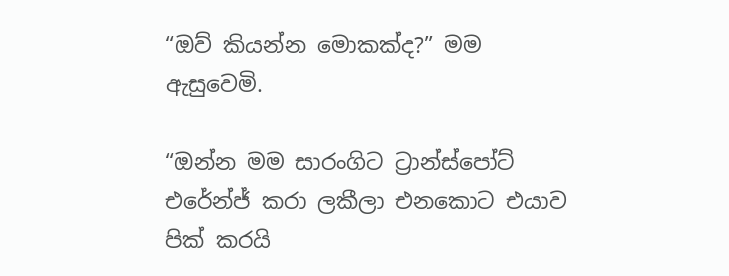“ඔව් කියන්න මොකක්ද?” මම ඇසුවෙමි.

“ඔන්න මම සාරංගිට ට්‍රාන්ස්පෝට් එරේන්ජ් කරා ලකීලා එනකොට එයාව පික් කරයි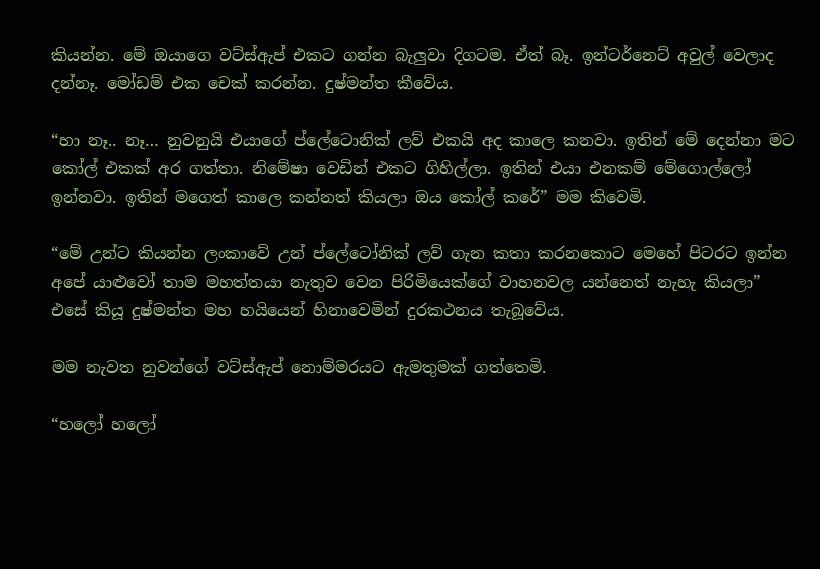කියන්න. මේ ඔයාගෙ වට්ස්ඇප් එකට ගන්න බැලුවා දිගටම. ඒත් බෑ. ඉන්ටර්නෙට් අවුල් වෙලාද දන්නෑ. මෝඩම් එක චෙක් කරන්න. දුෂ්මන්ත කීවේය.

“හා නෑ.. නෑ… නුවනුයි එයාගේ ප්ලේටොනික් ලව් එකයි අද කාලෙ කනවා. ඉතින් මේ දෙන්නා මට කෝල් එකක් අර ගත්තා. නිමේෂා වෙඩින් එකට ගිහිල්ලා. ඉතින් එයා එනකම් මේගොල්ලෝ ඉන්නවා. ඉතින් මගෙත් කාලෙ කන්නත් කියලා ඔය කෝල් කරේ” මම කිවෙමි.

“මේ උන්ට කියන්න ලංකාවේ උන් ප්ලේටෝනික් ලව් ගැන කතා කරනකොට මෙහේ පිටරට ඉන්න අපේ යාළුවෝ තාම මහත්තයා නැතුව වෙන පිරිමියෙක්ගේ වාහනවල යන්නෙත් නැහැ කියලා”
එසේ කියූ දුෂ්මන්ත මහ හයියෙන් හිනාවෙමින් දුරකථනය තැබූවේය.

මම නැවත නුවන්ගේ වට්ස්ඇප් නොම්මරයට ඇමතුමක් ගත්තෙමි.

“හලෝ හලෝ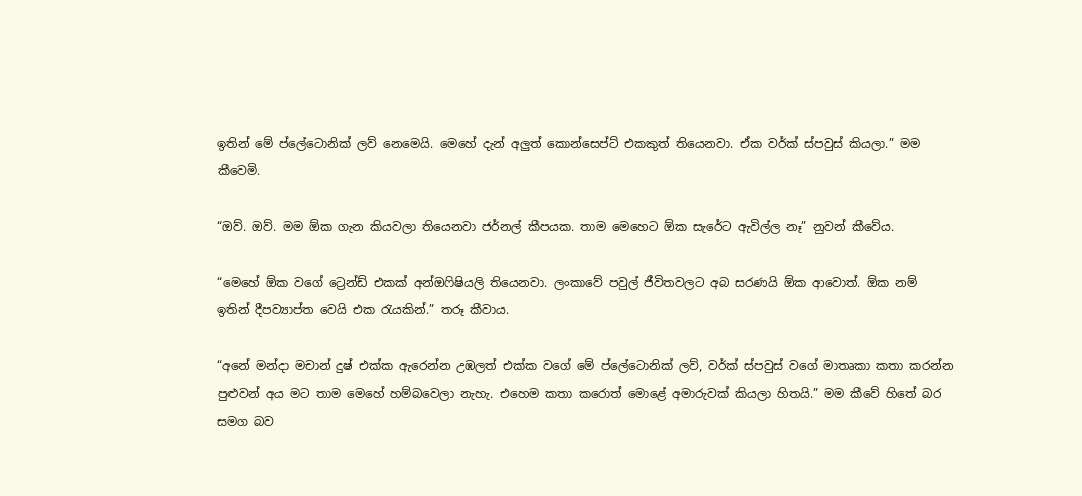ඉතින් මේ ප්ලේටොනික් ලව් නෙමෙයි. මෙහේ දැන් අලුත් කොන්සෙප්ට් එකකුත් තියෙනවා. ඒක වර්ක් ස්පවුස් කියලා.” මම කීවෙමි.

“ඔව්. ඔව්. මම ඕක ගැන කියවලා තියෙනවා ජර්නල් කීපයක. තාම මෙහෙට ඕක සැරේට ඇවිල්ල නෑ” නුවන් කීවේය.

“මෙහේ ඕක වගේ ට්‍රෙන්ඩ් එකක් අන්ඔෆිෂියලි තියෙනවා. ලංකාවේ පවුල් ජීවිතවලට අබ සරණයි ඕක ආවොත්. ඕක නම් ඉතින් දීපව්‍යාප්ත වෙයි එක රැයකින්.” තරූ කීවාය.

“අනේ මන්දා මචාන් දුෂ් එක්ක ඇරෙන්න උඹලත් එක්ක වගේ මේ ප්ලේටොනික් ලව්, වර්ක් ස්පවුස් වගේ මාතෘකා කතා කරන්න පුළුවන් අය මට තාම මෙහේ හම්බවෙලා නැහැ. එහෙම කතා කරොත් මොළේ අමාරුවක් කියලා හිතයි.” මම කීවේ හිතේ බර සමග බව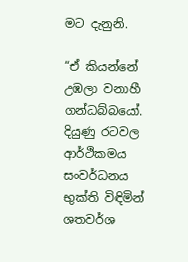මට දැනුනි.

“ඒ කියන්නේ උඹලා වනාහී ගන්ධබ්බයෝ. දියුණු රටවල ආර්ථිකමය සංවර්ධනය භුක්ති විඳිමින් ශතවර්ශ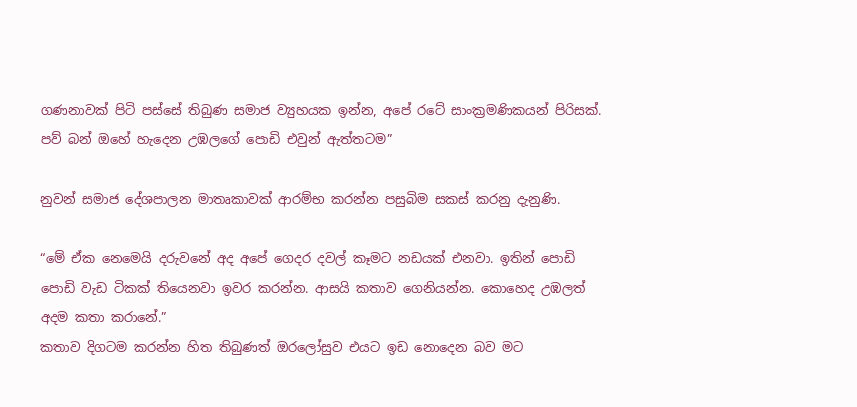ගණනාවක් පිටි පස්සේ තිබුණ සමාජ ව්‍යුහයක ඉන්න, අපේ රටේ සාංක්‍රමණිකයන් පිරිසක්. පව් බන් ඔහේ හැදෙන උඹලගේ පොඩි එවුන් ඇත්තටම”

නුවන් සමාජ දේශපාලන මාතෘකාවක් ආරම්භ කරන්න පසුබිම සකස් කරනු දැනුණි.

“මේ ඒක නෙමෙයි දරුවනේ අද අපේ ගෙදර දවල් කෑමට නඩයක් එනවා. ඉතින් පොඩි පොඩි වැඩ ටිකක් තියෙනවා ඉවර කරන්න. ආසයි කතාව ගෙනියන්න. කොහෙද උඹලත් අදම කතා කරානේ.”
කතාව දිගටම කරන්න හිත තිබුණත් ඔරලෝසුව එයට ඉඩ නොදෙන බව මට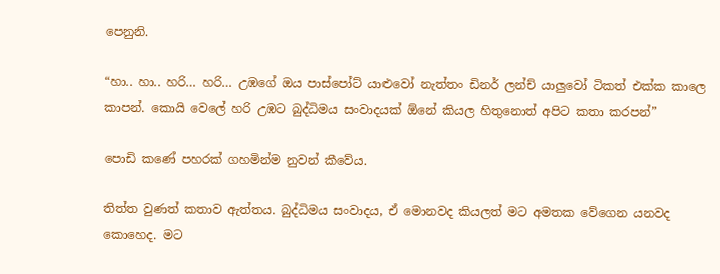පෙනුනි.

“හා.. හා.. හරි… හරි… උඹගේ ඔය පාස්පෝට් යාළුවෝ නැත්තං ඩිනර් ලන්ච් යාලුවෝ ටිකත් එක්ක කාලෙ කාපන්. කොයි වෙලේ හරි උඹට බුද්ධිමය සංවාදයක් ඕනේ කියල හිතුනොත් අපිට කතා කරපන්”

පොඩි කණේ පහරක් ගහමින්ම නුවන් කීවේය.

තිත්ත වුණත් කතාව ඇත්තය. බුද්ධිමය සංවාදය, ඒ මොනවද කියලත් මට අමතක වේගෙන යනවද කොහෙද. මට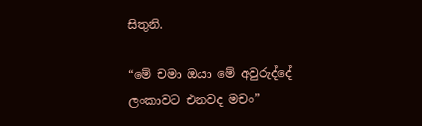සිතුනි.

“මේ චමා ඔයා මේ අවුරුද්දේ ලංකාවට එනවද මචං”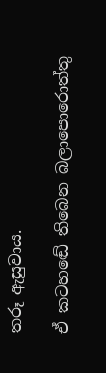තරූ ඇසුවාය.

ඒ කටහඬේ තිබෙන බලාපොරොත්තු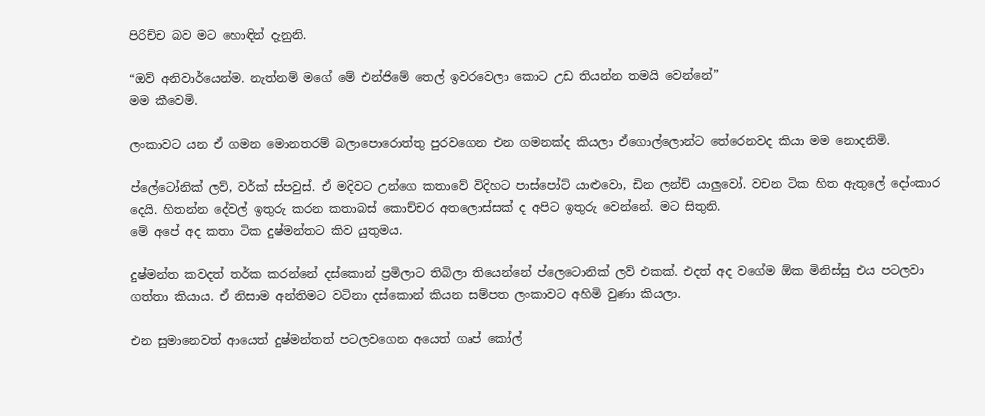පිරිච්ච බව මට හොඳින් දැනුනි.

“ඔව් අනිවාර්යෙන්ම. නැත්නම් මගේ මේ එන්ජිමේ තෙල් ඉවරවෙලා කොට උඩ තියන්න තමයි වෙන්නේ”
මම කීවෙමි.

ලංකාවට යන ඒ ගමන මොනතරම් බලාපොරොත්තු පුරවගෙන එන ගමනක්ද කියලා ඒගොල්ලොන්ට තේරෙනවද කියා මම නොදනිමි.

ප්ලේටෝනික් ලව්, වර්ක් ස්පවුස්. ඒ මදිවට උන්ගෙ කතාවේ විදිහට පාස්පෝට් යාළුවො, ඩින ලන්ච් යාලුවෝ. වචන ටික හිත ඇතුලේ දෝංකාර දෙයි. හිතන්න දේවල් ඉතුරු කරන කතාබස් කොච්චර අතලොස්සක් ද අපිට ඉතුරු වෙන්නේ. මට සිතුනි.
මේ අපේ අද කතා ටික දුෂ්මන්තට කිව යුතුමය.

දුෂ්මන්ත කවදත් තර්ක කරන්නේ දස්කොන් ප්‍රමිලාට තිබිලා තියෙන්නේ ප්ලෙටොනික් ලව් එකක්. එදත් අද වගේම ඕක මිනිස්සු එය පටලවා ගත්තා කියාය. ඒ නිසාම අන්තිමට වටිනා දස්කොන් කියන සම්පත ලංකාවට අහිමි වුණා කියලා.

එන සුමානෙවත් ආයෙත් දුෂ්මන්තත් පටලවගෙන අයෙත් ගෘප් කෝල්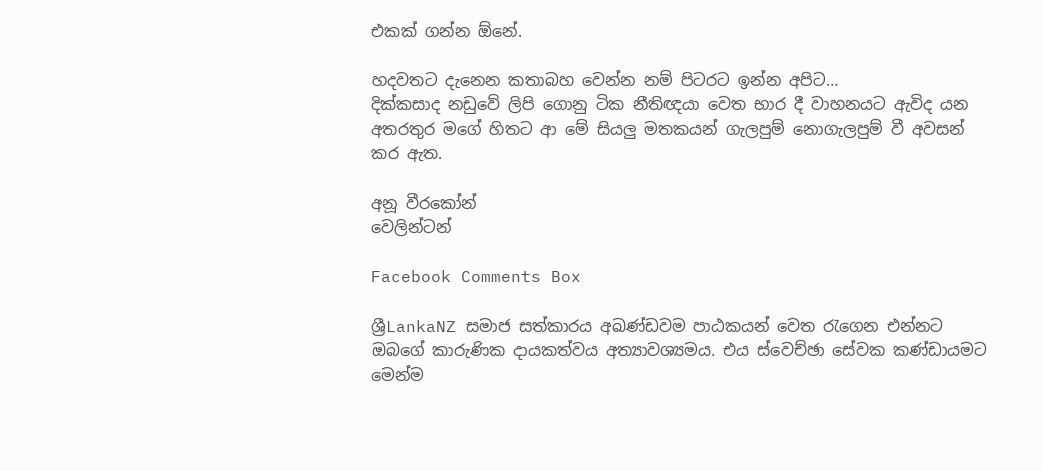එකක් ගන්න ඕනේ.

හදවතට දැනෙන කතාබහ වෙන්න නම් පිටරට ඉන්න අපිට…
දික්කසාද නඩුවේ ලිපි ගොනු ටික නීතිඥයා වෙත භාර දී වාහනයට ඇවිද යන අතරතුර මගේ හිතට ආ මේ සියලු මතකයන් ගැලපුම් නොගැලපුම් වී අවසන් කර ඇත.

අනූ වීරකෝන්
වෙලින්ටන්

Facebook Comments Box

ශ්‍රීLankaNZ සමාජ සත්කාරය අඛණ්ඩවම පාඨකයන් වෙත රැගෙන එන්නට ඔබගේ කාරුණික දායකත්වය අත්‍යාවශ්‍යමය. එය ස්වෙච්ඡා සේවක කණ්ඩායමට මෙන්ම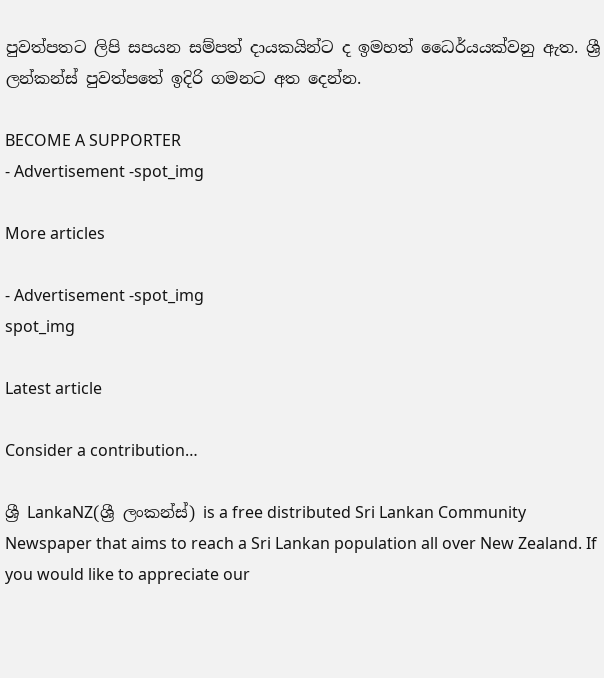පුවත්පතට ලිපි සපයන සම්පත් දායකයින්ට ද ඉමහත් ධෛර්යයක්වනු ඇත. ශ්‍රී ලන්කන්ස් පුවත්පතේ ඉදිරි ගමනට අත දෙන්න.

BECOME A SUPPORTER
- Advertisement -spot_img

More articles

- Advertisement -spot_img
spot_img

Latest article

Consider a contribution…

ශ්‍රී LankaNZ(ශ්‍රී ලංකන්ස්) is a free distributed Sri Lankan Community Newspaper that aims to reach a Sri Lankan population all over New Zealand. If you would like to appreciate our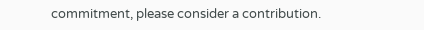commitment, please consider a contribution.